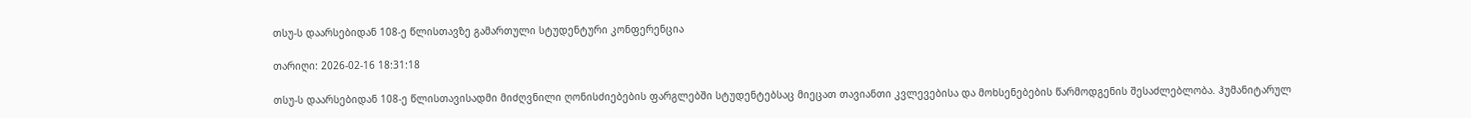თსუ-ს დაარსებიდან 108-ე წლისთავზე გამართული სტუდენტური კონფერენცია

თარიღი: 2026-02-16 18:31:18

თსუ-ს დაარსებიდან 108-ე წლისთავისადმი მიძღვნილი ღონისძიებების ფარგლებში სტუდენტებსაც მიეცათ თავიანთი კვლევებისა და მოხსენებების წარმოდგენის შესაძლებლობა. ჰუმანიტარულ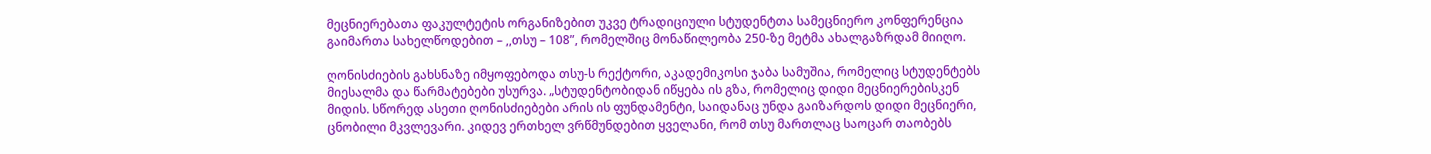მეცნიერებათა ფაკულტეტის ორგანიზებით უკვე ტრადიციული სტუდენტთა სამეცნიერო კონფერენცია გაიმართა სახელწოდებით – ,,თსუ – 108”, რომელშიც მონაწილეობა 250-ზე მეტმა ახალგაზრდამ მიიღო.

ღონისძიების გახსნაზე იმყოფებოდა თსუ-ს რექტორი, აკადემიკოსი ჯაბა სამუშია, რომელიც სტუდენტებს მიესალმა და წარმატებები უსურვა. „სტუდენტობიდან იწყება ის გზა, რომელიც დიდი მეცნიერებისკენ მიდის. სწორედ ასეთი ღონისძიებები არის ის ფუნდამენტი, საიდანაც უნდა გაიზარდოს დიდი მეცნიერი, ცნობილი მკვლევარი. კიდევ ერთხელ ვრწმუნდებით ყველანი, რომ თსუ მართლაც საოცარ თაობებს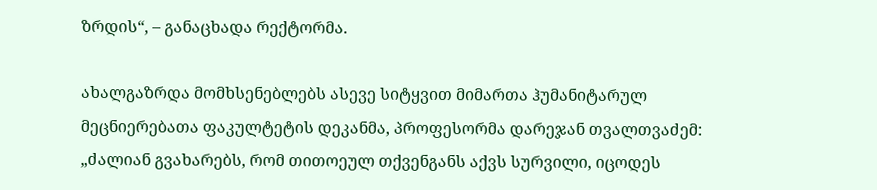ზრდის“, – განაცხადა რექტორმა.

ახალგაზრდა მომხსენებლებს ასევე სიტყვით მიმართა ჰუმანიტარულ მეცნიერებათა ფაკულტეტის დეკანმა, პროფესორმა დარეჯან თვალთვაძემ: „ძალიან გვახარებს, რომ თითოეულ თქვენგანს აქვს სურვილი, იცოდეს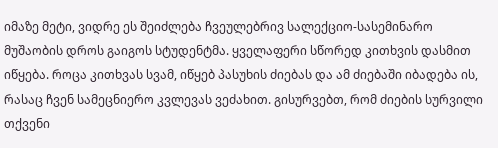იმაზე მეტი, ვიდრე ეს შეიძლება ჩვეულებრივ სალექციო-სასემინარო მუშაობის დროს გაიგოს სტუდენტმა. ყველაფერი სწორედ კითხვის დასმით იწყება. როცა კითხვას სვამ, იწყებ პასუხის ძიებას და ამ ძიებაში იბადება ის, რასაც ჩვენ სამეცნიერო კვლევას ვეძახით. გისურვებთ, რომ ძიების სურვილი თქვენი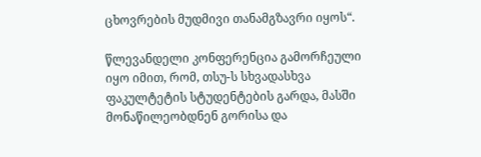ცხოვრების მუდმივი თანამგზავრი იყოს“.

წლევანდელი კონფერენცია გამორჩეული იყო იმით, რომ, თსუ-ს სხვადასხვა ფაკულტეტის სტუდენტების გარდა, მასში მონაწილეობდნენ გორისა და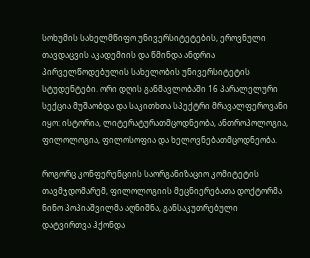სოხუმის სახელმწიფო უნივერსიტეტების, ეროვნული თავდაცვის აკადემიის და წმინდა ანდრია პირველწოდებულის სახელობის უნივერსიტეტის სტუდენტები. ორი დღის განმავლობაში 16 პარალელური სექცია მუშაობდა და საკითხთა სპექტრი მრავალფეროვანი იყო: ისტორია, ლიტერატურათმცოდნეობა, ანთროპოლოგია, ფილოლოგია, ფილოსოფია და ხელოვნებათმცოდნეობა.

როგორც კონფერენციის საორგანიზაციო კომიტეტის თავმჯდომარემ, ფილოლოგიის მეცნიერებათა დოქტორმა ნინო პოპიაშვილმა აღნიშნა, განსაკუთრებული დატვირთვა ჰქონდა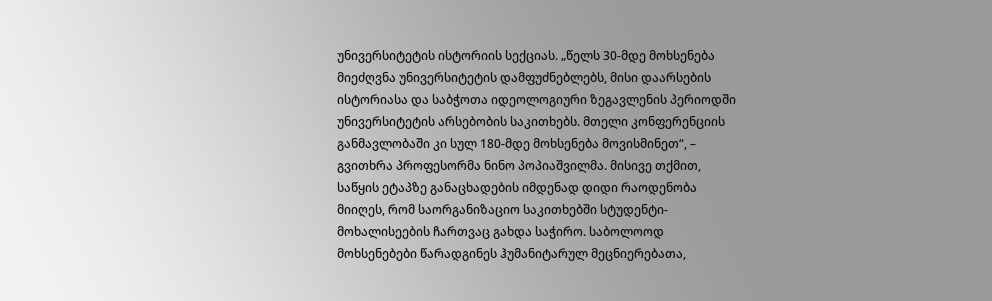უნივერსიტეტის ისტორიის სექციას. „წელს 30-მდე მოხსენება მიეძღვნა უნივერსიტეტის დამფუძნებლებს, მისი დაარსების ისტორიასა და საბჭოთა იდეოლოგიური ზეგავლენის პერიოდში უნივერსიტეტის არსებობის საკითხებს. მთელი კონფერენციის განმავლობაში კი სულ 180-მდე მოხსენება მოვისმინეთ“, – გვითხრა პროფესორმა ნინო პოპიაშვილმა. მისივე თქმით, საწყის ეტაპზე განაცხადების იმდენად დიდი რაოდენობა მიიღეს, რომ საორგანიზაციო საკითხებში სტუდენტი-მოხალისეების ჩართვაც გახდა საჭირო. საბოლოოდ მოხსენებები წარადგინეს ჰუმანიტარულ მეცნიერებათა,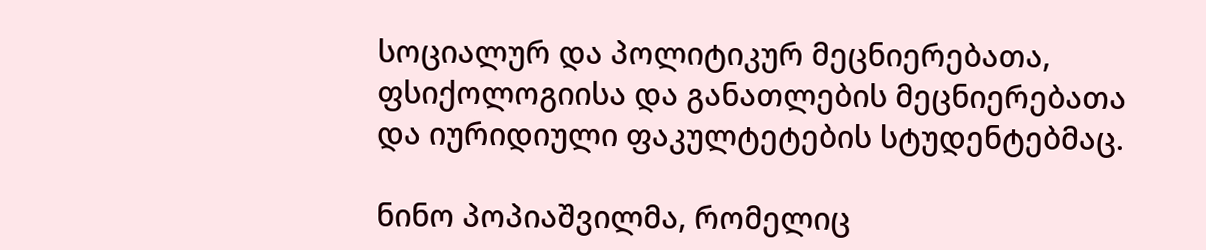სოციალურ და პოლიტიკურ მეცნიერებათა, ფსიქოლოგიისა და განათლების მეცნიერებათა და იურიდიული ფაკულტეტების სტუდენტებმაც.

ნინო პოპიაშვილმა, რომელიც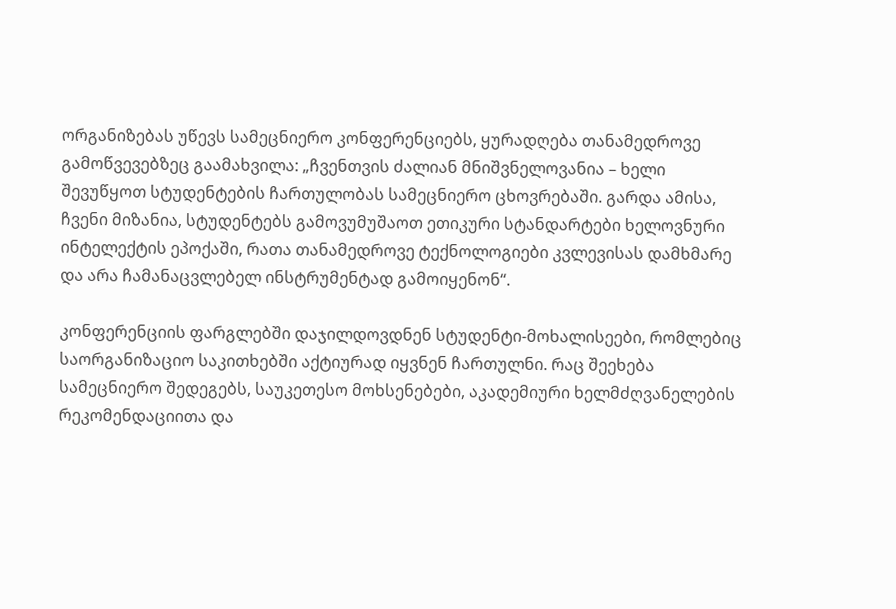ორგანიზებას უწევს სამეცნიერო კონფერენციებს, ყურადღება თანამედროვე გამოწვევებზეც გაამახვილა: „ჩვენთვის ძალიან მნიშვნელოვანია – ხელი შევუწყოთ სტუდენტების ჩართულობას სამეცნიერო ცხოვრებაში. გარდა ამისა, ჩვენი მიზანია, სტუდენტებს გამოვუმუშაოთ ეთიკური სტანდარტები ხელოვნური ინტელექტის ეპოქაში, რათა თანამედროვე ტექნოლოგიები კვლევისას დამხმარე და არა ჩამანაცვლებელ ინსტრუმენტად გამოიყენონ“.

კონფერენციის ფარგლებში დაჯილდოვდნენ სტუდენტი-მოხალისეები, რომლებიც საორგანიზაციო საკითხებში აქტიურად იყვნენ ჩართულნი. რაც შეეხება სამეცნიერო შედეგებს, საუკეთესო მოხსენებები, აკადემიური ხელმძღვანელების რეკომენდაციითა და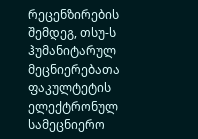რეცენზირების შემდეგ, თსუ-ს ჰუმანიტარულ მეცნიერებათა ფაკულტეტის ელექტრონულ სამეცნიერო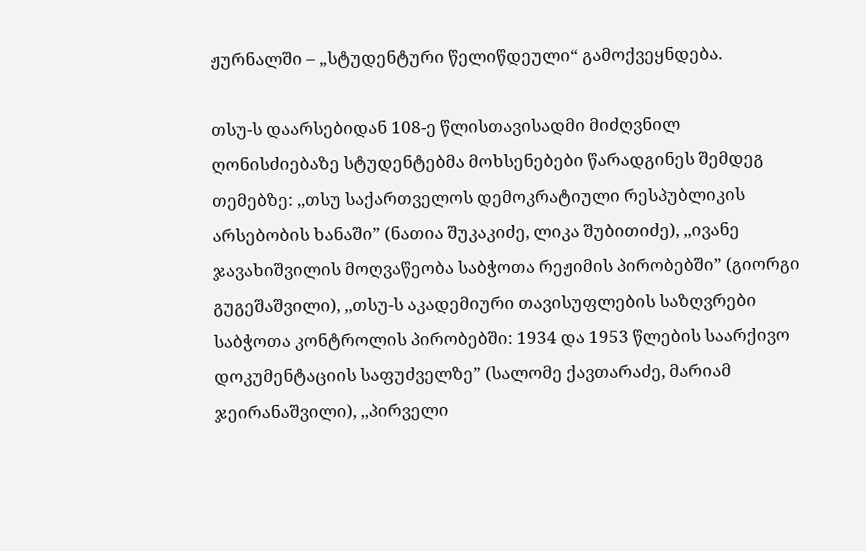ჟურნალში – „სტუდენტური წელიწდეული“ გამოქვეყნდება.

თსუ-ს დაარსებიდან 108-ე წლისთავისადმი მიძღვნილ ღონისძიებაზე სტუდენტებმა მოხსენებები წარადგინეს შემდეგ თემებზე: ,,თსუ საქართველოს დემოკრატიული რესპუბლიკის არსებობის ხანაში” (ნათია შუკაკიძე, ლიკა შუბითიძე), ,,ივანე ჯავახიშვილის მოღვაწეობა საბჭოთა რეჟიმის პირობებში” (გიორგი გუგეშაშვილი), ,,თსუ-ს აკადემიური თავისუფლების საზღვრები საბჭოთა კონტროლის პირობებში: 1934 და 1953 წლების საარქივო დოკუმენტაციის საფუძველზე” (სალომე ქავთარაძე, მარიამ ჯეირანაშვილი), ,,პირველი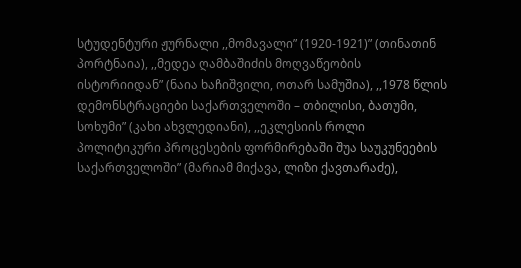სტუდენტური ჟურნალი ,,მომავალი” (1920-1921)” (თინათინ პორტნაია), ,,მედეა ღამბაშიძის მოღვაწეობის ისტორიიდან” (ნაია ხაჩიშვილი, ოთარ სამუშია), ,,1978 წლის დემონსტრაციები საქართველოში – თბილისი, ბათუმი, სოხუმი” (კახი ახვლედიანი), ,,ეკლესიის როლი პოლიტიკური პროცესების ფორმირებაში შუა საუკუნეების საქართველოში” (მარიამ მიქავა, ლიზი ქავთარაძე),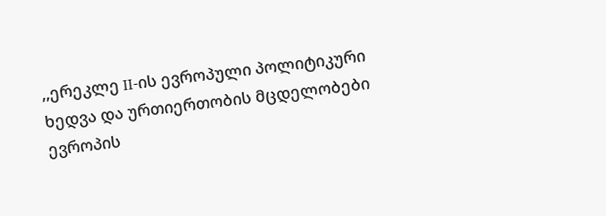,,ერეკლე II-ის ევროპული პოლიტიკური ხედვა და ურთიერთობის მცდელობები ევროპის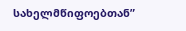სახელმწიფოებთან”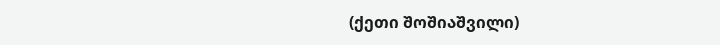(ქეთი შოშიაშვილი)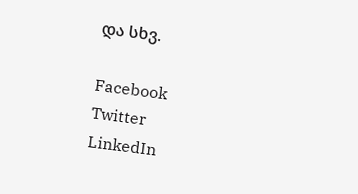და სხვ.

Facebook
Twitter
LinkedIn